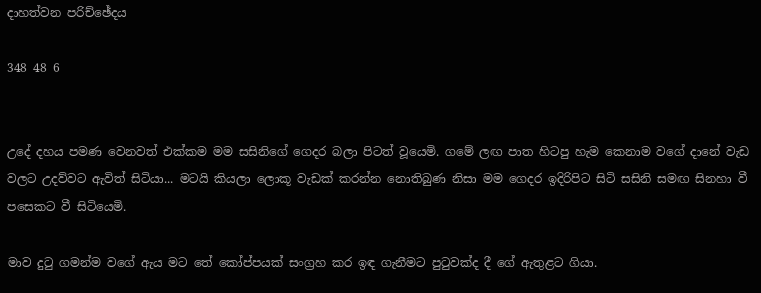දාහත්වන පරිච්ඡේදය

348 48 6


උදේ දහය පමණ වෙනවත් එක්කම මම සසිනිගේ ගෙදර බලා පිටත් වූයෙමි. ගමේ ලඟ පාත හිටපු හැම කෙනාම වගේ දානේ වැඩ වලට උදව්වට ඇවිත් සිටියා... මටයි කියලා ලොකූ වැඩක් කරන්න නොතිබුණ නිසා මම ගෙදර ඉදිරිපිට සිටි සසිනි සමඟ සිනහා වී පසෙකට වී සිටියෙමි.

මාව දුටු ගමන්ම වගේ ඇය මට තේ කෝප්පයක් සංග්‍රහ කර ඉඳ ගැනීමට පුටුවක්ද දී ගේ ඇතුළට ගියා.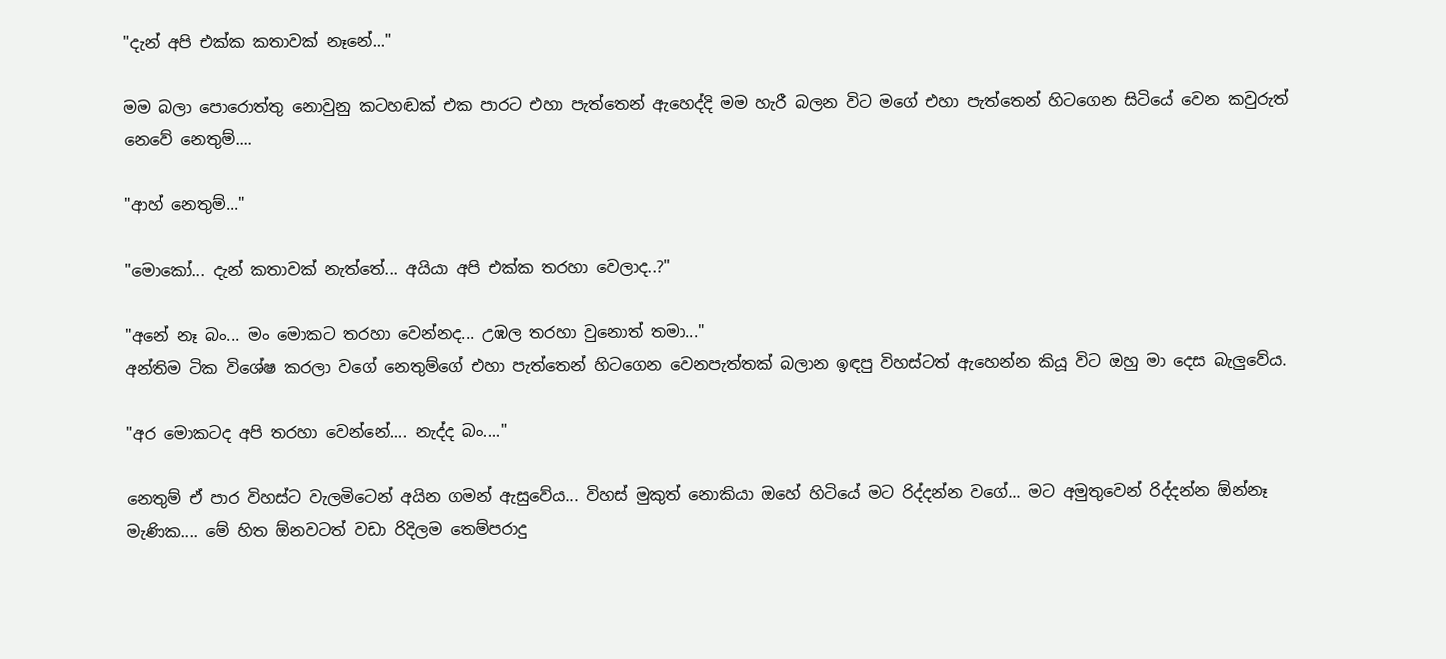"දැන් අපි එක්ක කතාවක් නෑනේ..."

මම බලා පොරොත්තු නොවුනු කටහඬක් එක පාරට එහා පැත්තෙන් ඇහෙද්දි මම හැරී බලන විට මගේ එහා පැත්තෙන් හිටගෙන සිටියේ වෙන කවුරුත් නෙවේ නෙතුම්....

"ආහ් නෙතුම්..."

"මොකෝ... දැන් කතාවක් නැත්තේ... අයියා අපි එක්ක තරහා වෙලාද..?"

"අනේ නෑ බං... මං මොකට තරහා වෙන්නද... උඹල තරහා වුනොත් තමා..."
අන්තිම ටික විශේෂ කරලා වගේ නෙතුම්ගේ එහා පැත්තෙන් හිටගෙන වෙනපැත්තක් බලාන ඉඳපු විහස්ටත් ඇහෙන්න කියූ විට ඔහු මා දෙස බැලුවේය.

"අර මොකටද අපි තරහා වෙන්නේ.... නැද්ද බං...."

නෙතුම් ඒ පාර විහස්ට වැලමිටෙන් අයින ගමන් ඇසුවේය... විහස් මුකුත් නොකියා ඔහේ හිටියේ මට රිද්දන්න වගේ... මට අමුතුවෙන් රිද්දන්න ඕන්නෑ මැණික.... මේ හිත ඕනවටත් වඩා රිදිලම තෙම්පරාදු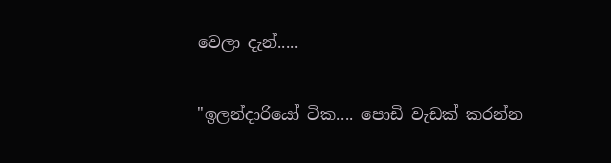වෙලා දැන්.....

"ඉලන්දාරියෝ ටික.... පොඩි වැඩක් කරන්න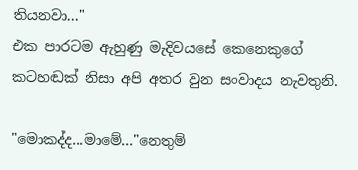තියනවා..."
එක පාරටම ඇහුණු මැදිවයසේ කෙනෙකුගේ කටහඬක් නිසා අපි අතර වුන සංවාදය නැවතුනි.

"මොකද්ද...මාමේ..."නෙතුම්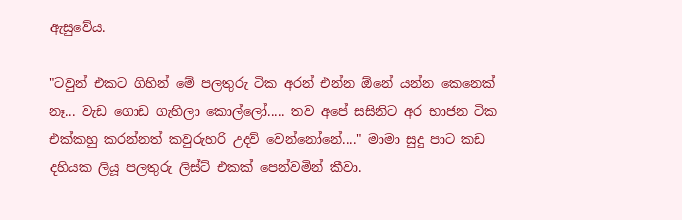ඇසුවේය.

"ටවුන් එකට ගිහින් මේ පලතුරු ටික අරන් එන්න ඕනේ යන්න කෙනෙක් නෑ... වැඩ ගොඩ ගැහිලා කොල්ලෝ..... තව අපේ සසිනිට අර භාජන ටික එක්කහු කරන්නත් කවුරුහරි උදව් වෙන්නෝනේ...." මාමා සුදු පාට කඩ දහියක ලියූ පලතුරු ලිස්ට් එකක් පෙන්වමින් කීවා.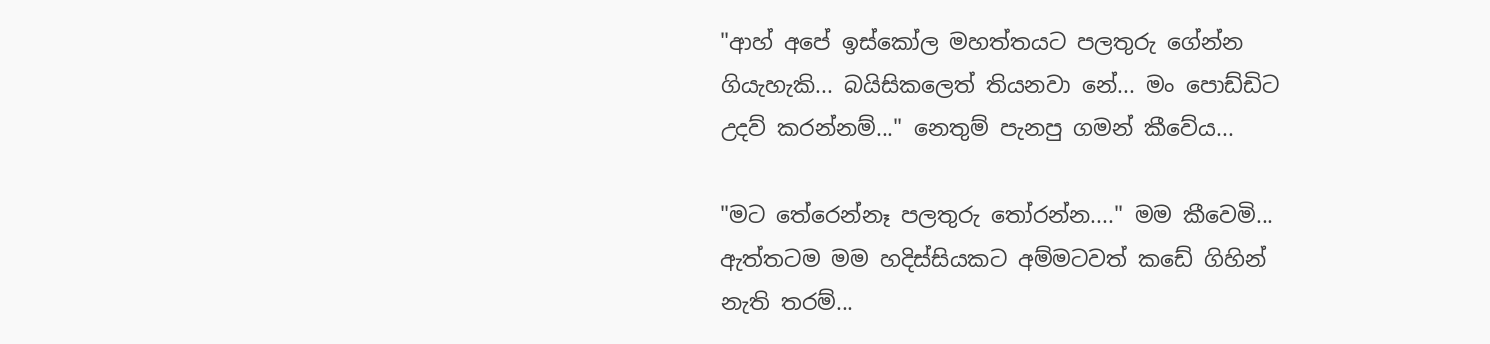"ආහ් අපේ ඉස්කෝල මහත්තයට පලතුරු ගේන්න ගියැහැකි... බයිසිකලෙත් තියනවා නේ... මං පොඩ්ඩිට උදව් කරන්නම්..." නෙතුම් පැනපු ගමන් කීවේය...

"මට තේරෙන්නෑ පලතුරු තෝරන්න...." මම කීවෙමි... ඇත්තටම මම හදිස්සියකට අම්මටවත් කඩේ ගිහින් නැති තරම්...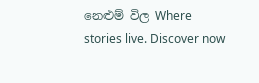නෙළුම් විල Where stories live. Discover now